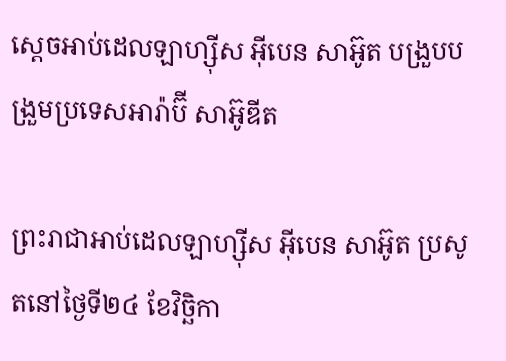ស្តេចអាប់ដេលឡាហ្ស៊ីស អ៊ីបេន សាអ៊ូត បង្រួបបង្រួមប្រទេសអារ៉ាប៊ី សាអ៊ូឌីត

ព្រះរាជាអាប់ដេលឡាហ្ស៊ីស អ៊ីបេន សាអ៊ូត ប្រសូតនៅថ្ងៃទី២៤ ខែវិច្ឆិកា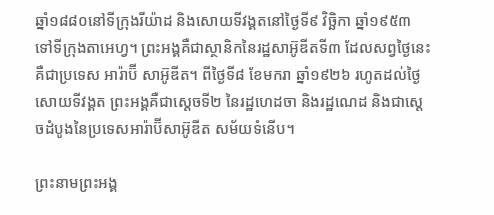ឆ្នាំ១៨៨០នៅទីក្រុងរីយ៉ាដ និងសោយទីវង្គតនៅថ្ងៃទី៩ វិច្ឆិកា ឆ្នាំ១៩៥៣ ទៅទីក្រុងតាអេហ្វ។ ព្រះអង្គគឺជាស្ថានិកនៃរដ្ឋសាអ៊ូឌីតទី៣ ដែលសព្វថ្ងៃនេះ គឺជាប្រទេស អារ៉ាប៊ី សាអ៊ូឌីត។ ពីថ្ងៃទី៨ ខែមករា ឆ្នាំ១៩២៦ រហូតដល់ថ្ងៃសោយទីវង្គត ព្រះអង្គគឺជាស្តេចទី២ នៃរដ្ឋហេដចា និងរដ្ឋណេដ និងជាស្តេចដំបូងនៃប្រទេសអារ៉ាប៊ីសាអ៊ូឌីត សម័យទំនើប។

ព្រះនាមព្រះអង្គ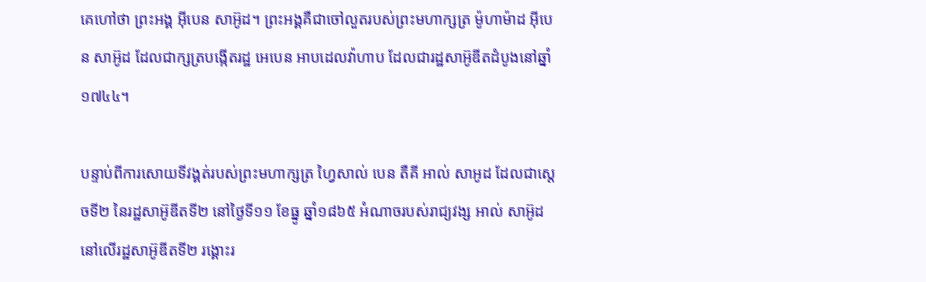គេហៅថា ព្រះអង្គ អ៊ីបេន សាអ៊ូដ។ ព្រះអង្គគឺជាចៅលួតរបស់ព្រះមហាក្សត្រ ម៉ូហាម៉ាដ អ៊ីបេន សាអ៊ូដ ដែលជាក្សត្របង្កើតរដ្ឋ អេបេន អាបដេលវ៉ាហាប ដែលជារដ្ឋសាអ៊ូឌីតដំបូងនៅឆ្នាំ១៧៤៤។

បន្ទាប់ពីការសោយទីវង្គត់របស់ព្រះមហាក្សត្រ ហ្វៃសាល់ បេន តឺគី អាល់ សាអូដ ដែលជាស្តេចទី២ នៃរដ្ឋសាអ៊ូឌីតទី២ នៅថ្ងៃទី១១ ខែធ្នូ ឆ្នាំ១៨៦៥ អំណាចរបស់រាជ្យវង្ស អាល់ សាអ៊ូដ នៅលើរដ្ឋសាអ៊ូឌីតទី២ រង្គោះរ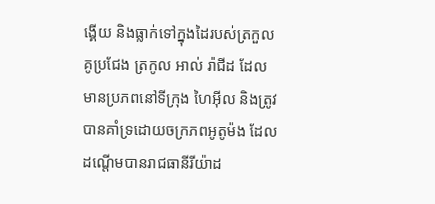ង្គើយ និងធ្លាក់ទៅក្នុងដៃរបស់ត្រកួលគូប្រជែង ត្រកូល អាល់ រ៉ាជីដ ដែលមានប្រភពនៅទីក្រុង ហៃអ៊ីល និងត្រូវបានគាំទ្រដោយចក្រភពអូតូម៉ង ដែលដណ្តើមបានរាជធានីរីយ៉ាដ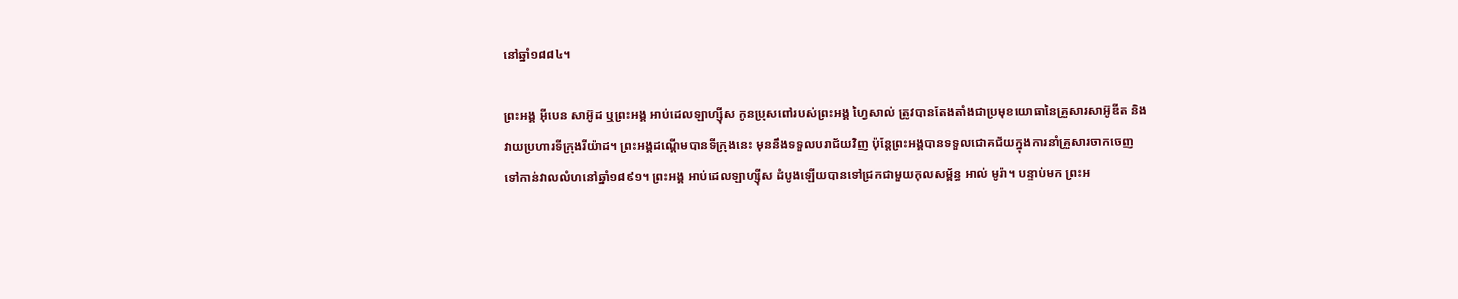នៅឆ្នាំ១៨៨៤។

ព្រះអង្គ អ៊ីបេន សាអ៊ូដ ឬព្រះអង្គ អាប់ដេលឡាហ្ស៊ីស កូនប្រុសពៅរបស់ព្រះអង្គ ហ្វៃសាល់ ត្រូវបានតែងតាំងជាប្រមុខយោធានៃគ្រួសារសាអ៊ូឌីត និងវាយប្រហារទីក្រុងរីយ៉ាដ។ ព្រះអង្គដណ្តើមបានទីក្រុងនេះ មុននឹងទទួលបរាជ័យវិញ ប៉ុន្តែព្រះអង្គបានទទួលជោគជ័យក្នុងការនាំគ្រួសារចាកចេញទៅកាន់វាលលំហនៅឆ្នាំ១៨៩១។ ព្រះអង្គ អាប់ដេលឡាហ្ស៊ីស ដំបូងឡើយបានទៅជ្រកជាមួយកុលសម្ព័ន្ធ អាល់ មូរ៉ា។ បន្ទាប់មក ព្រះអ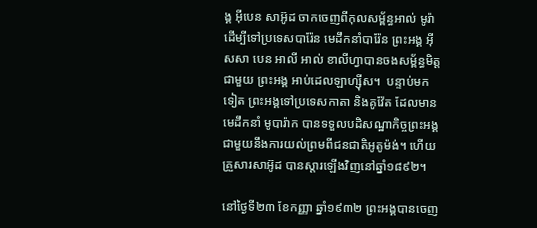ង្គ អ៊ីបេន សាអ៊ូដ ចាកចេញពីកុលសម្ព័ន្ធអាល់ មូរ៉ា ដើម្បីទៅប្រទេសបារ៉ែន មេដឹកនាំបារ៉ែន ព្រះអង្គ អ៊ីសសា បេន អាលី អាល់ ខាលីហ្វាបានចងសម្ព័ន្ធមិត្តជាមួយ ព្រះអង្គ អាប់ដេលឡាហ្ស៊ីស។  បន្ទាប់មកទៀត ព្រះអង្គទៅប្រទេសកាតា និងគូវ៉ែត ដែលមានមេដឹកនាំ មូបារ៉ាក បានទទួលបដិសណ្ឋាកិច្ចព្រះអង្គ ជាមួយនឹងការយល់ព្រមពីជនជាតិអូតូម៉ង់។ ហើយគ្រួសារសាអ៊ូដ បានស្តារឡើងវិញនៅឆ្នាំ១៨៩២។

នៅថ្ងៃទី២៣ ខែកញ្ញា ឆ្នាំ១៩៣២ ព្រះអង្គបានចេញ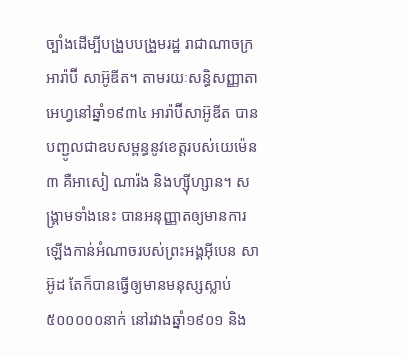ច្បាំងដើម្បីបង្រួបបង្រួមរដ្ឋ រាជាណាចក្រ អារ៉ាប៊ី សាអ៊ូឌីត។ តាមរយៈសន្ធិសញ្ញាតាអេហ្វនៅឆ្នាំ១៩៣៤ អារ៉ាប៊ីសាអ៊ូឌីត បានបញ្ជូលជាឧបសម្ពន្ធនូវខេត្តរបស់យេម៉េន ៣ គឺអាសៀ ណារ៉ង និងហ្ស៊ីហ្សាន។ សង្រ្គាមទាំងនេះ បានអនុញ្ញាតឲ្យមានការឡើងកាន់អំណាចរបស់ព្រះអង្គអ៊ីបេន សាអ៊ូដ តែក៏បានធ្វើឲ្យមានមនុស្សស្លាប់ ៥០០០០០នាក់ នៅរវាងឆ្នាំ១៩០១ និង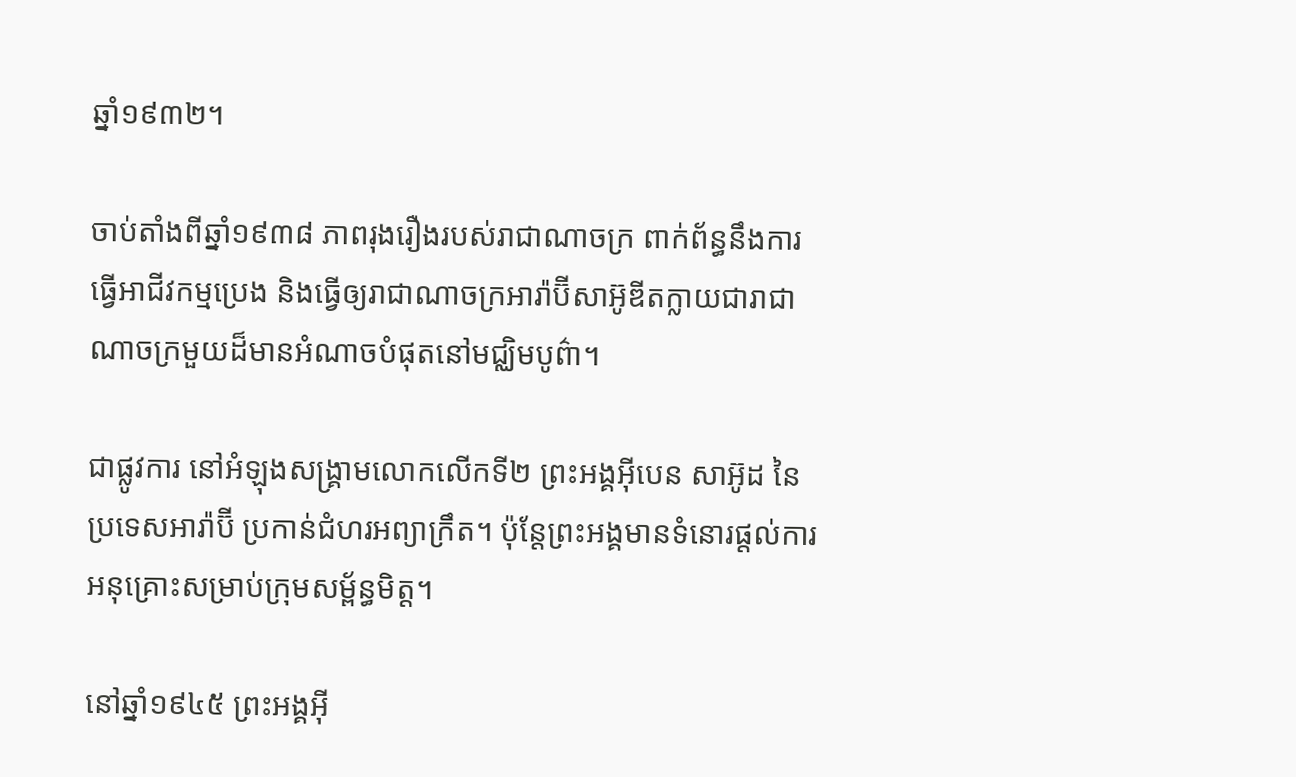ឆ្នាំ១៩៣២។

ចាប់តាំងពីឆ្នាំ១៩៣៨ ភាពរុងរឿងរបស់រាជាណាចក្រ ពាក់ព័ន្ធនឹងការធ្វើអាជីវកម្មប្រេង និងធ្វើឲ្យរាជាណាចក្រអារ៉ាប៊ីសាអ៊ូឌីតក្លាយជារាជាណាចក្រមួយដ៏មានអំណាចបំផុតនៅមជ្ឈិមបូព៌ា។

ជាផ្លូវការ នៅអំឡុងសង្រ្គាមលោកលើកទី២ ព្រះអង្គអ៊ីបេន សាអ៊ូដ នៃប្រទេសអារ៉ាប៊ី ប្រកាន់ជំហរអព្យាក្រឹត។ ប៉ុន្តែព្រះអង្គមានទំនោរផ្តល់ការអនុគ្រោះសម្រាប់ក្រុមសម្ព័ន្ធមិត្ត។

នៅឆ្នាំ១៩៤៥ ព្រះអង្គអ៊ី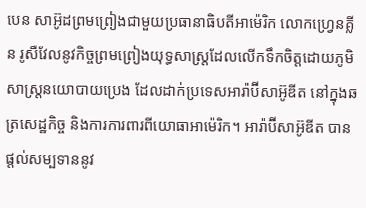បេន សាអ៊ូដព្រមព្រៀងជាមួយប្រធានាធិបតីអាម៉េរិក លោកហ្វ្រេនគ្លីន រូសឺវែលនូវកិច្ចព្រមព្រៀងយុទ្ធសាស្រ្តដែលលើកទឹកចិត្តដោយភូមិសាស្រ្តនយោបាយប្រេង ដែលដាក់ប្រទេសអារ៉ាប៊ីសាអ៊ូឌីត នៅក្នុងឆត្រសេដ្ឋកិច្ច និងការការពារពីយោធាអាម៉េរិក។ អារ៉ាប៊ីសាអ៊ូឌីត បានផ្តល់សម្បទាននូវ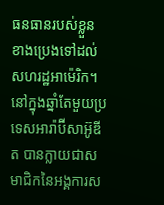ធនធានរបស់ខ្លួនខាងប្រេងទៅដល់សហរដ្ឋអាម៉េរិក។  នៅក្នុងឆ្នាំតែមួយប្រទេសអារ៉ាប៊ីសាអ៊ូឌីត បានក្លាយជាសមាជិកនៃអង្គការស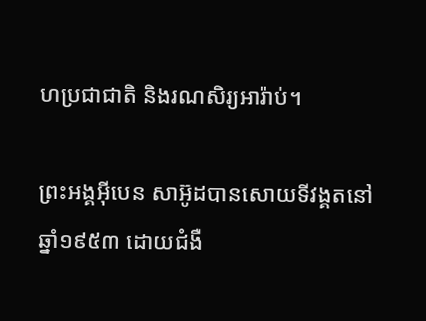ហប្រជាជាតិ និងរណសិរ្យអារ៉ាប់។

ព្រះអង្គអ៊ីបេន សាអ៊ូដបានសោយទីវង្គតនៅឆ្នាំ១៩៥៣ ដោយជំងឺ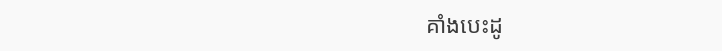គាំងបេះដូ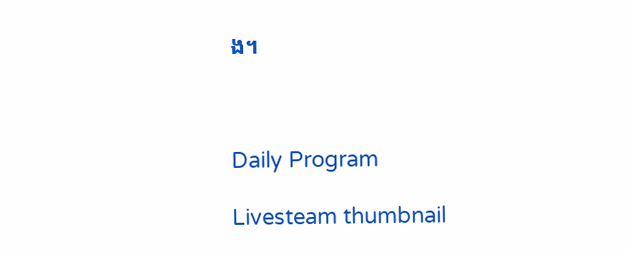ង។



Daily Program

Livesteam thumbnail